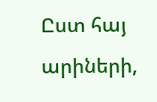Ըստ հայ արիների,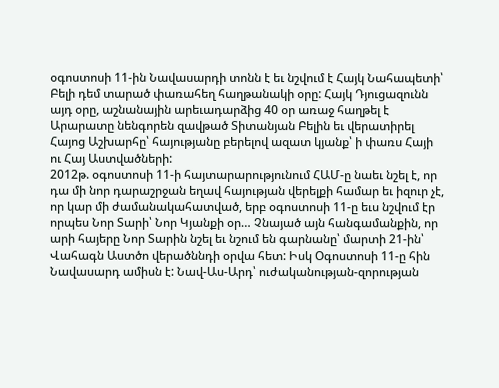օգոստոսի 11-ին Նավասարդի տոնն է եւ նշվում է Հայկ Նահապետի՝ Բելի դեմ տարած փառահեղ հաղթանակի օրը: Հայկ Դյուցազունն այդ օրը, աշնանային արեւադարձից 40 օր առաջ հաղթել է Արարատը նենգորեն զավթած Տիտանյան Բելին եւ վերատիրել Հայոց Աշխարհը՝ հայությանը բերելով ազատ կյանք՝ ի փառս Հայի ու Հայ Աստվածների:
2012թ. օգոստոսի 11-ի հայտարարությունում ՀԱՄ-ը նաեւ նշել է, որ դա մի նոր դարաշրջան եղավ հայության վերելքի համար եւ իզուր չէ, որ կար մի ժամանակահատված, երբ օգոստոսի 11-ը եւս նշվում էր որպես Նոր Տարի՝ Նոր Կյանքի օր… Չնայած այն հանգամանքին, որ արի հայերը Նոր Տարին նշել եւ նշում են գարնանը՝ մարտի 21-ին՝ Վահագն Աստծո վերածննդի օրվա հետ: Իսկ Օգոստոսի 11-ը հին Նավասարդ ամիսն է: Նավ-Աս-Արդ՝ ուժականության-զորության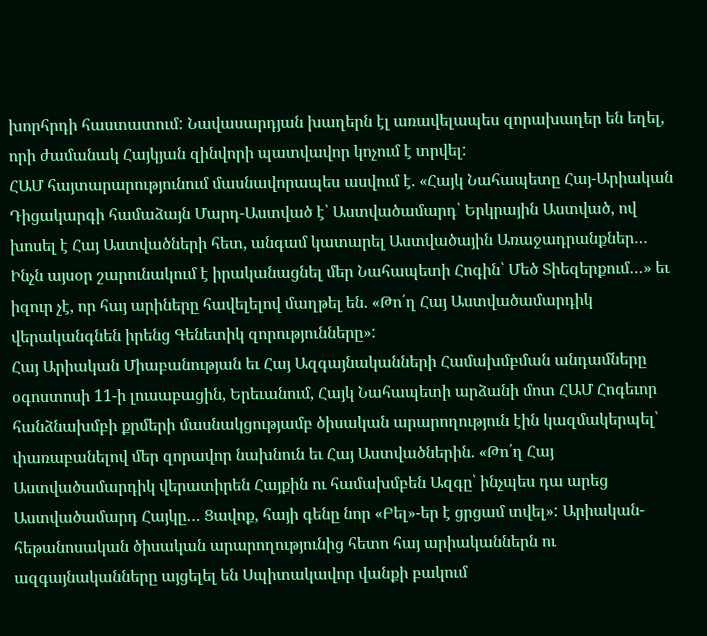խորհրդի հաստատում: Նավասարդյան խաղերն էլ առավելապես զորախաղեր են եղել, որի ժամանակ Հայկյան զինվորի պատվավոր կոչում է տրվել:
ՀԱՄ հայտարարությունում մասնավորապես ասվում է. «Հայկ Նահապետը Հայ-Արիական Դիցակարգի համաձայն Մարդ-Աստված է՝ Աստվածամարդ՝ Երկրային Աստված, ով խոսել է Հայ Աստվածների հետ, անգամ կատարել Աստվածային Առաջադրանքներ… Ինչն այսօր շարունակում է իրականացնել մեր Նահապետի Հոգին՝ Մեծ Տիեզերքում…» եւ իզուր չէ, որ հայ արիները հավելելով մաղթել են. «Թո՛ղ Հայ Աստվածամարդիկ վերականգնեն իրենց Գենետիկ զորությունները»:
Հայ Արիական Միաբանության եւ Հայ Ազգայնականների Համախմբման անդամները օգոստոսի 11-ի լուսաբացին, Երեւանում, Հայկ Նահապետի արձանի մոտ ՀԱՄ Հոգեւոր հանձնախմբի քրմերի մասնակցությամբ ծիսական արարողություն էին կազմակերպել՝ փառաբանելով մեր զորավոր նախնուն եւ Հայ Աստվածներին. «Թո՛ղ Հայ Աստվածամարդիկ վերատիրեն Հայքին ու համախմբեն Ազգը՝ ինչպես դա արեց Աստվածամարդ Հայկը… Ցավոք, հայի գենը նոր «Բել»-եր է ցրցամ տվել»: Արիական-հեթանոսական ծիսական արարողությունից հետո հայ արիականներն ու ազգայնականները այցելել են Սպիտակավոր վանքի բակում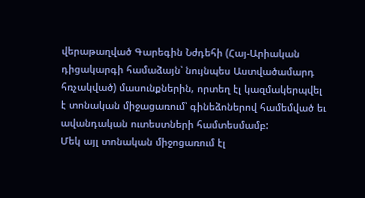վերաթաղված Գարեգին Նժդեհի (Հայ-Արիական դիցակարգի համաձայն՝ նույնպես Աստվածամարդ հռչակված) մասունքներին, որտեղ էլ կազմակերպվել է տոնական միջացառում՝ գինեձոներով համեմված եւ ավանդական ուտեստների համտեսմամբ:
Մեկ այլ տոնական միջոցառում էլ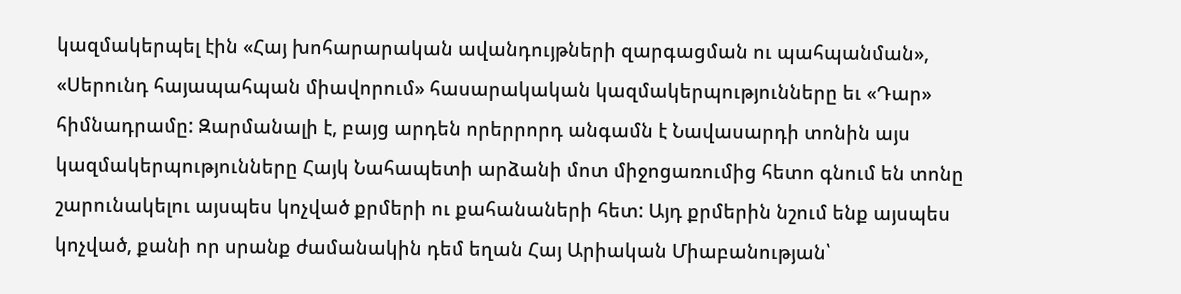կազմակերպել էին «Հայ խոհարարական ավանդույթների զարգացման ու պահպանման», «Սերունդ հայապահպան միավորում» հասարակական կազմակերպությունները եւ «Դար» հիմնադրամը: Զարմանալի է, բայց արդեն որերրորդ անգամն է Նավասարդի տոնին այս կազմակերպությունները Հայկ Նահապետի արձանի մոտ միջոցառումից հետո գնում են տոնը շարունակելու այսպես կոչված քրմերի ու քահանաների հետ: Այդ քրմերին նշում ենք այսպես կոչված, քանի որ սրանք ժամանակին դեմ եղան Հայ Արիական Միաբանության՝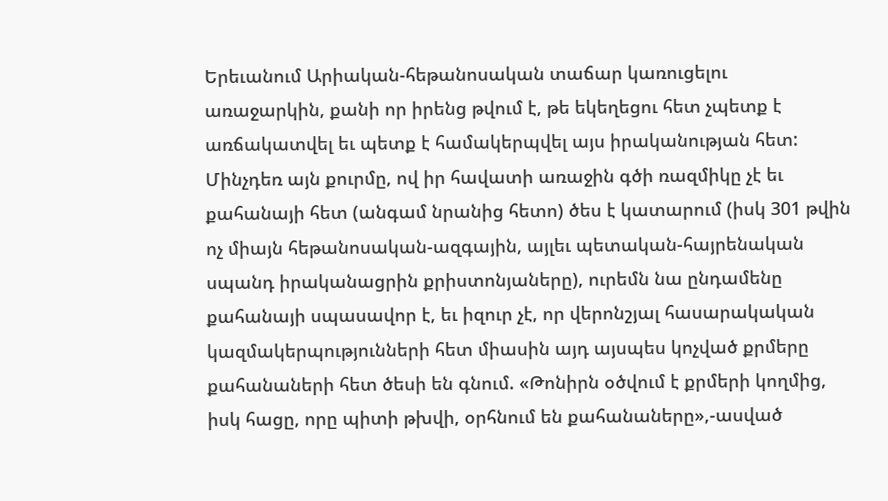Երեւանում Արիական-հեթանոսական տաճար կառուցելու առաջարկին, քանի որ իրենց թվում է, թե եկեղեցու հետ չպետք է առճակատվել եւ պետք է համակերպվել այս իրականության հետ: Մինչդեռ այն քուրմը, ով իր հավատի առաջին գծի ռազմիկը չէ եւ քահանայի հետ (անգամ նրանից հետո) ծես է կատարում (իսկ 301 թվին ոչ միայն հեթանոսական-ազգային, այլեւ պետական-հայրենական սպանդ իրականացրին քրիստոնյաները), ուրեմն նա ընդամենը քահանայի սպասավոր է, եւ իզուր չէ, որ վերոնշյալ հասարակական կազմակերպությունների հետ միասին այդ այսպես կոչված քրմերը քահանաների հետ ծեսի են գնում. «Թոնիրն օծվում է քրմերի կողմից, իսկ հացը, որը պիտի թխվի, օրհնում են քահանաները»,-ասված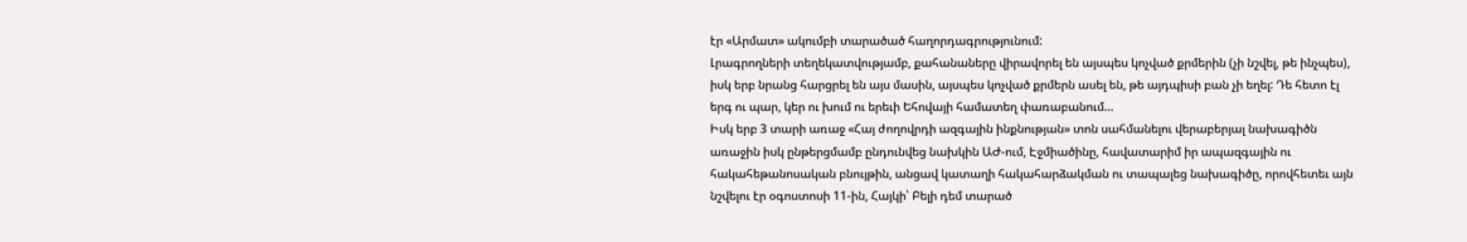էր «Արմատ» ակումբի տարածած հաղորդագրությունում:
Լրագրողների տեղեկատվությամբ, քահանաները վիրավորել են այսպես կոչված քրմերին (չի նշվել, թե ինչպես), իսկ երբ նրանց հարցրել են այս մասին, այսպես կոչված քրմերն ասել են, թե այդպիսի բան չի եղել: Դե հետո էլ երգ ու պար, կեր ու խում ու երեւի Եհովայի համատեղ փառաբանում…
Իսկ երբ 3 տարի առաջ «Հայ ժողովրդի ազգային ինքնության» տոն սահմանելու վերաբերյալ նախագիծն առաջին իսկ ընթերցմամբ ընդունվեց նախկին ԱԺ-ում, Էջմիածինը, հավատարիմ իր ապազգային ու հակահեթանոսական բնույթին, անցավ կատաղի հակահարձակման ու տապալեց նախագիծը, որովհետեւ այն նշվելու էր օգոստոսի 11-ին, Հայկի՝ Բելի դեմ տարած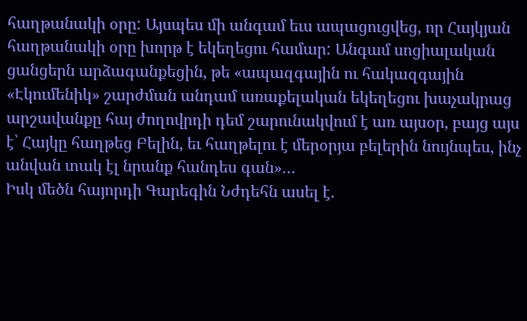հաղթանակի օրը: Այսպես մի անգամ եւս ապացուցվեց, որ Հայկյան հաղթանակի օրը խորթ է եկեղեցու համար: Անգամ սոցիալական ցանցերն արձագանքեցին, թե «ապազգային ու հակազգային «Էկումենիկ» շարժման անդամ առաքելական եկեղեցու խաչակրաց արշավանքը հայ ժողովրդի դեմ շարունակվում է առ այսօր, բայց այս է՝ Հայկը հաղթեց Բելին, եւ հաղթելու է մերօրյա բելերին նույնպես, ինչ անվան տակ էլ նրանք հանդես գան»…
Իսկ մեծն հայորդի Գարեգին Նժդեհն ասել է.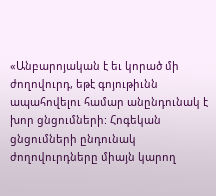«Անբարոյական է եւ կորած մի ժողովուրդ, եթէ գոյութիւնն ապահովելու համար անընդունակ է խոր ցնցումների: Հոգեկան ցնցումների ընդունակ ժողովուրդները միայն կարող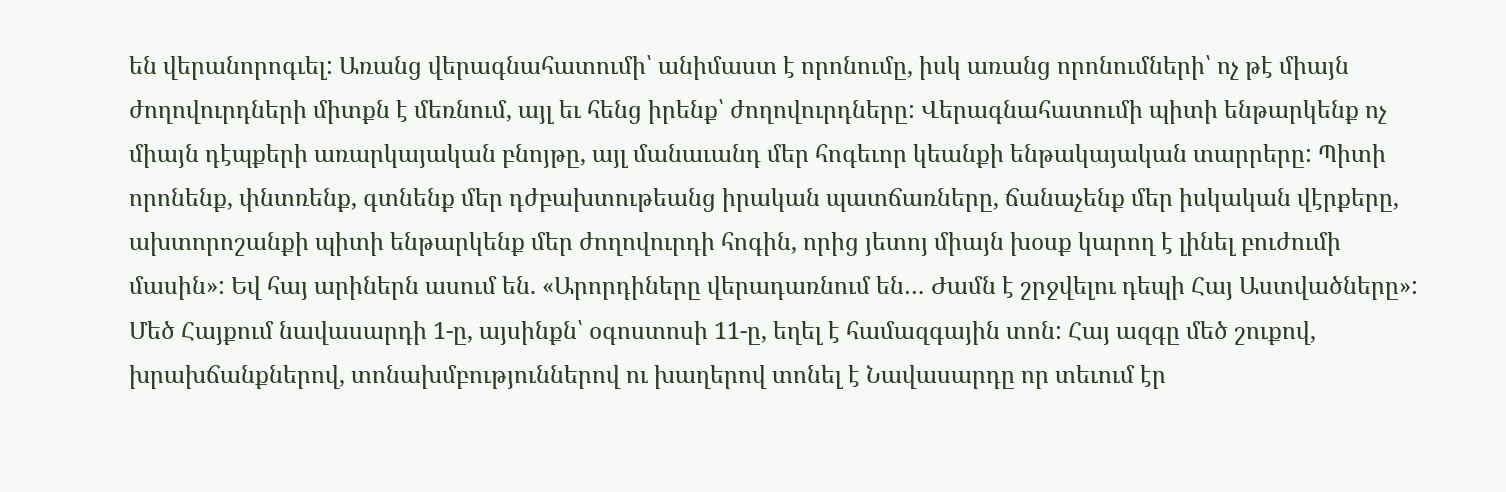են վերանորոգւել: Առանց վերագնահատումի՝ անիմաստ է որոնումը, իսկ առանց որոնումների՝ ոչ թէ միայն ժողովուրդների միտքն է մեռնում, այլ եւ հենց իրենք՝ ժողովուրդները: Վերագնահատումի պիտի ենթարկենք ոչ միայն դէպքերի առարկայական բնոյթը, այլ մանաւանդ մեր հոգեւոր կեանքի ենթակայական տարրերը: Պիտի որոնենք, փնտռենք, գտնենք մեր դժբախտութեանց իրական պատճառները, ճանաչենք մեր իսկական վէրքերը, ախտորոշանքի պիտի ենթարկենք մեր ժողովուրդի հոգին, որից յետոյ միայն խօսք կարող է լինել բուժումի մասին»: Եվ հայ արիներն ասում են. «Արորդիները վերադառնում են… Ժամն է շրջվելու դեպի Հայ Աստվածները»:
Մեծ Հայքում նավասարդի 1-ը, այսինքն՝ օգոստոսի 11-ը, եղել է համազգային տոն: Հայ ազգը մեծ շուքով, խրախճանքներով, տոնախմբություններով ու խաղերով տոնել է Նավասարդը որ տեւում էր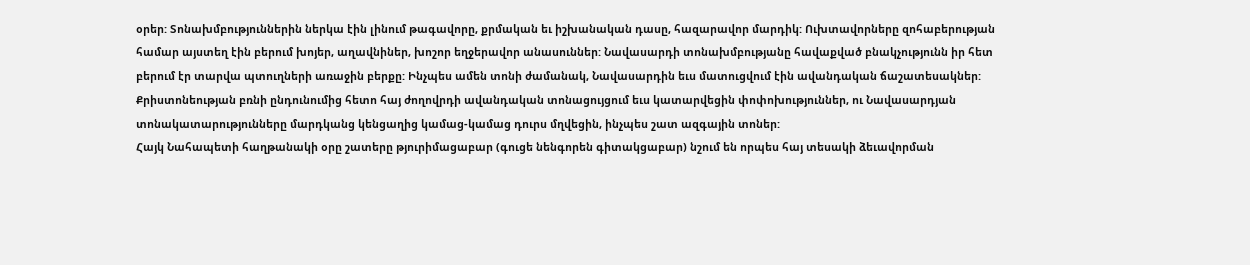օրեր: Տոնախմբություններին ներկա էին լինում թագավորը, քրմական եւ իշխանական դասը, հազարավոր մարդիկ: Ուխտավորները զոհաբերության համար այստեղ էին բերում խոյեր, աղավնիներ, խոշոր եղջերավոր անասուններ: Նավասարդի տոնախմբությանը հավաքված բնակչությունն իր հետ բերում էր տարվա պտուղների առաջին բերքը: Ինչպես ամեն տոնի ժամանակ, Նավասարդին եւս մատուցվում էին ավանդական ճաշատեսակներ: Քրիստոնեության բռնի ընդունումից հետո հայ ժողովրդի ավանդական տոնացույցում եւս կատարվեցին փոփոխություններ, ու Նավասարդյան տոնակատարությունները մարդկանց կենցաղից կամաց-կամաց դուրս մղվեցին, ինչպես շատ ազգային տոներ:
Հայկ Նահապետի հաղթանակի օրը շատերը թյուրիմացաբար (գուցե նենգորեն գիտակցաբար) նշում են որպես հայ տեսակի ձեւավորման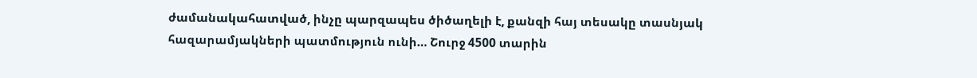ժամանակահատված, ինչը պարզապես ծիծաղելի է, քանզի հայ տեսակը տասնյակ հազարամյակների պատմություն ունի… Շուրջ 4500 տարին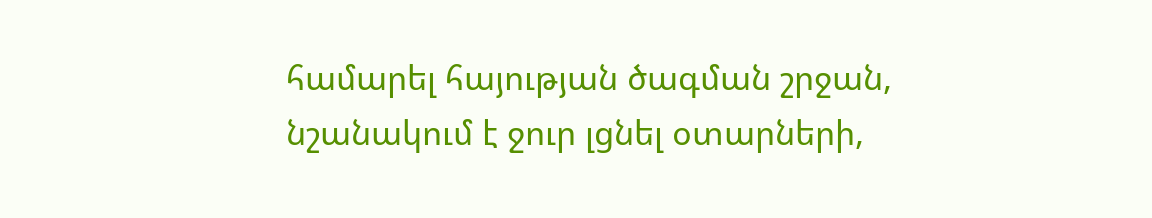համարել հայության ծագման շրջան, նշանակում է ջուր լցնել օտարների,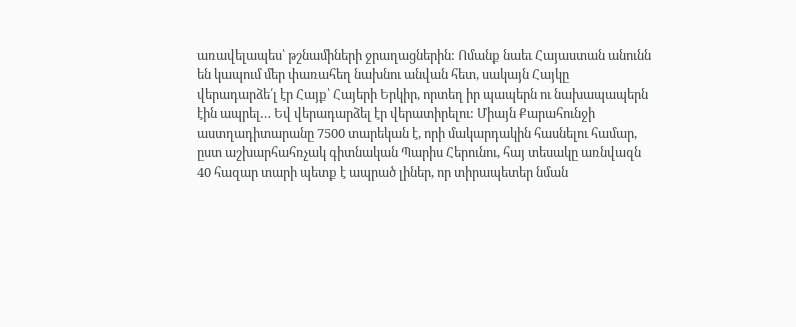առավելապես՝ թշնամիների ջրաղացներին: Ոմանք նաեւ Հայաստան անունն են կապում մեր փառահեղ նախնու անվան հետ, սակայն Հայկը վերադարձե՛լ էր Հայք՝ Հայերի Երկիր, որտեղ իր պապերն ու նախապապերն էին ապրել… Եվ վերադարձել էր վերատիրելու: Միայն Քարահունջի աստղադիտարանը 7500 տարեկան է, որի մակարդակին հասնելու համար, ըստ աշխարհահռչակ գիտնական Պարիս Հերունու, հայ տեսակը առնվազն 40 հազար տարի պետք է ապրած լիներ, որ տիրապետեր նման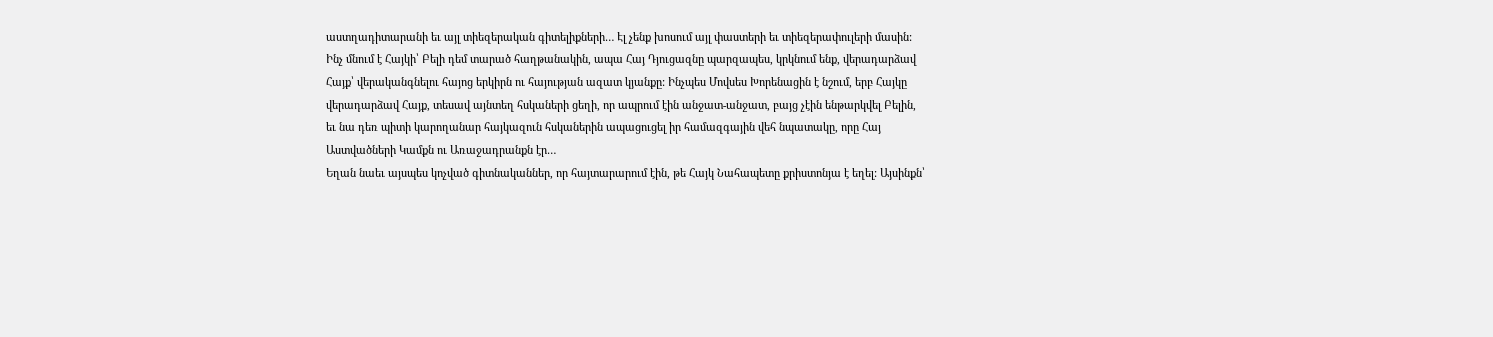աստղադիտարանի եւ այլ տիեզերական գիտելիքների… Էլ չենք խոսում այլ փաստերի եւ տիեզերափուլերի մասին:
Ինչ մնում է Հայկի՝ Բելի դեմ տարած հաղթանակին, ապա Հայ Դյուցազնը պարզապես, կրկնում ենք, վերադարձավ Հայք՝ վերականգնելու հայոց երկիրն ու հայության ազատ կյանքը: Ինչպես Մովսես Խորենացին է նշում, երբ Հայկը վերադարձավ Հայք, տեսավ այնտեղ հսկաների ցեղի, որ ապրում էին անջատ-անջատ, բայց չէին ենթարկվել Բելին, եւ նա դեռ պիտի կարողանար հայկազուն հսկաներին ապացուցել իր համազգային վեհ նպատակը, որը Հայ Աստվածների Կամքն ու Առաջադրանքն էր…
Եղան նաեւ այսպես կոչված գիտնականներ, որ հայտարարում էին, թե Հայկ Նահապետը քրիստոնյա է եղել: Այսինքն՝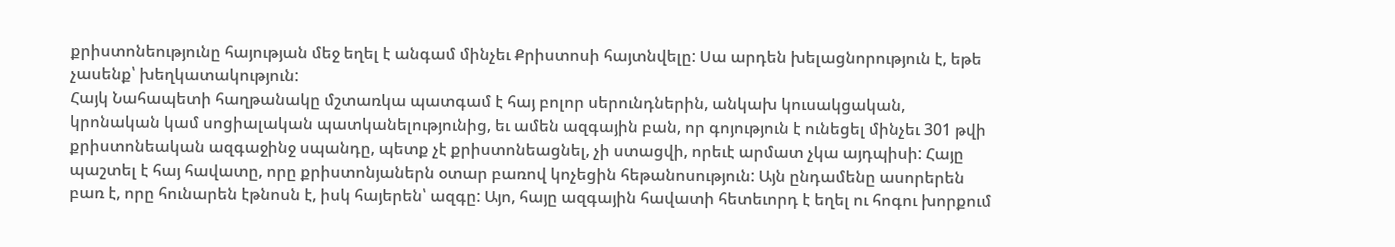քրիստոնեությունը հայության մեջ եղել է անգամ մինչեւ Քրիստոսի հայտնվելը: Սա արդեն խելացնորություն է, եթե չասենք՝ խեղկատակություն:
Հայկ Նահապետի հաղթանակը մշտառկա պատգամ է հայ բոլոր սերունդներին, անկախ կուսակցական, կրոնական կամ սոցիալական պատկանելությունից, եւ ամեն ազգային բան, որ գոյություն է ունեցել մինչեւ 301 թվի քրիստոնեական ազգաջինջ սպանդը, պետք չէ քրիստոնեացնել, չի ստացվի, որեւէ արմատ չկա այդպիսի: Հայը պաշտել է հայ հավատը, որը քրիստոնյաներն օտար բառով կոչեցին հեթանոսություն: Այն ընդամենը ասորերեն բառ է, որը հունարեն էթնոսն է, իսկ հայերեն՝ ազգը: Այո, հայը ազգային հավատի հետեւորդ է եղել ու հոգու խորքում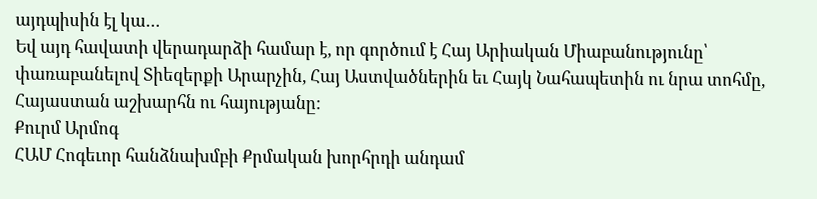այդպիսին էլ կա…
Եվ այդ հավատի վերադարձի համար է, որ գործում է Հայ Արիական Միաբանությունը՝ փառաբանելով Տիեզերքի Արարչին, Հայ Աստվածներին եւ Հայկ Նահապետին ու նրա տոհմը, Հայաստան աշխարհն ու հայությանը:
Քուրմ Արմոգ
ՀԱՄ Հոգեւոր հանձնախմբի Քրմական խորհրդի անդամ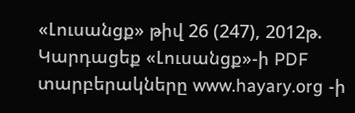«Լուսանցք» թիվ 26 (247), 2012թ.
Կարդացեք «Լուսանցք»-ի PDF տարբերակները www.hayary.org -ի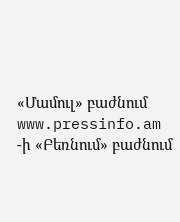«Մամուլ» բաժնում www.pressinfo.am -ի «Բեռնում» բաժնում